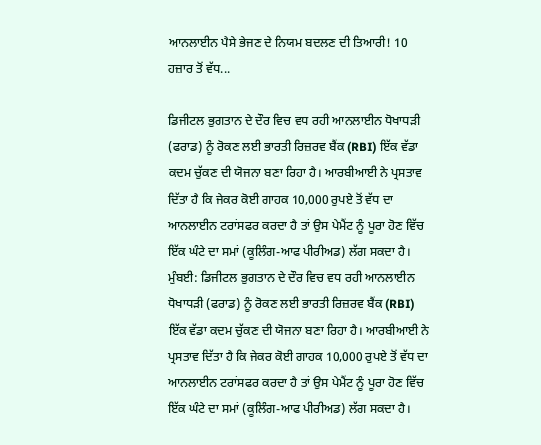ਆਨਲਾਈਨ ਪੈਸੇ ਭੇਜਣ ਦੇ ਨਿਯਮ ਬਦਲਣ ਦੀ ਤਿਆਰੀ! 10 ਹਜ਼ਾਰ ਤੋਂ ਵੱਧ...

ਡਿਜੀਟਲ ਭੁਗਤਾਨ ਦੇ ਦੌਰ ਵਿਚ ਵਧ ਰਹੀ ਆਨਲਾਈਨ ਧੋਖਾਧੜੀ (ਫਰਾਡ) ਨੂੰ ਰੋਕਣ ਲਈ ਭਾਰਤੀ ਰਿਜ਼ਰਵ ਬੈਂਕ (RBI) ਇੱਕ ਵੱਡਾ ਕਦਮ ਚੁੱਕਣ ਦੀ ਯੋਜਨਾ ਬਣਾ ਰਿਹਾ ਹੈ। ਆਰਬੀਆਈ ਨੇ ਪ੍ਰਸਤਾਵ ਦਿੱਤਾ ਹੈ ਕਿ ਜੇਕਰ ਕੋਈ ਗਾਹਕ 10,000 ਰੁਪਏ ਤੋਂ ਵੱਧ ਦਾ ਆਨਲਾਈਨ ਟਰਾਂਸਫਰ ਕਰਦਾ ਹੈ ਤਾਂ ਉਸ ਪੇਮੈਂਟ ਨੂੰ ਪੂਰਾ ਹੋਣ ਵਿੱਚ ਇੱਕ ਘੰਟੇ ਦਾ ਸਮਾਂ (ਕੂਲਿੰਗ-ਆਫ ਪੀਰੀਅਡ) ਲੱਗ ਸਕਦਾ ਹੈ।
ਮੁੰਬਈ: ਡਿਜੀਟਲ ਭੁਗਤਾਨ ਦੇ ਦੌਰ ਵਿਚ ਵਧ ਰਹੀ ਆਨਲਾਈਨ ਧੋਖਾਧੜੀ (ਫਰਾਡ) ਨੂੰ ਰੋਕਣ ਲਈ ਭਾਰਤੀ ਰਿਜ਼ਰਵ ਬੈਂਕ (RBI) ਇੱਕ ਵੱਡਾ ਕਦਮ ਚੁੱਕਣ ਦੀ ਯੋਜਨਾ ਬਣਾ ਰਿਹਾ ਹੈ। ਆਰਬੀਆਈ ਨੇ ਪ੍ਰਸਤਾਵ ਦਿੱਤਾ ਹੈ ਕਿ ਜੇਕਰ ਕੋਈ ਗਾਹਕ 10,000 ਰੁਪਏ ਤੋਂ ਵੱਧ ਦਾ ਆਨਲਾਈਨ ਟਰਾਂਸਫਰ ਕਰਦਾ ਹੈ ਤਾਂ ਉਸ ਪੇਮੈਂਟ ਨੂੰ ਪੂਰਾ ਹੋਣ ਵਿੱਚ ਇੱਕ ਘੰਟੇ ਦਾ ਸਮਾਂ (ਕੂਲਿੰਗ-ਆਫ ਪੀਰੀਅਡ) ਲੱਗ ਸਕਦਾ ਹੈ।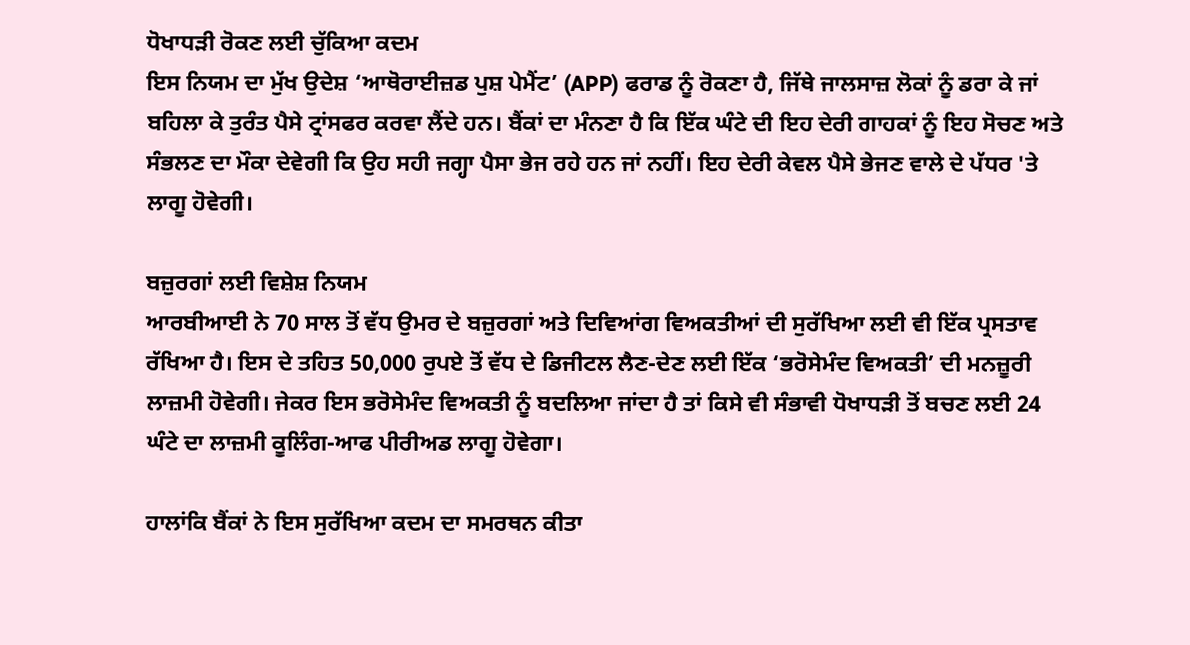ਧੋਖਾਧੜੀ ਰੋਕਣ ਲਈ ਚੁੱਕਿਆ ਕਦਮ
ਇਸ ਨਿਯਮ ਦਾ ਮੁੱਖ ਉਦੇਸ਼ ‘ਆਥੋਰਾਈਜ਼ਡ ਪੁਸ਼ ਪੇਮੈਂਟ’ (APP) ਫਰਾਡ ਨੂੰ ਰੋਕਣਾ ਹੈ, ਜਿੱਥੇ ਜਾਲਸਾਜ਼ ਲੋਕਾਂ ਨੂੰ ਡਰਾ ਕੇ ਜਾਂ ਬਹਿਲਾ ਕੇ ਤੁਰੰਤ ਪੈਸੇ ਟ੍ਰਾਂਸਫਰ ਕਰਵਾ ਲੈਂਦੇ ਹਨ। ਬੈਂਕਾਂ ਦਾ ਮੰਨਣਾ ਹੈ ਕਿ ਇੱਕ ਘੰਟੇ ਦੀ ਇਹ ਦੇਰੀ ਗਾਹਕਾਂ ਨੂੰ ਇਹ ਸੋਚਣ ਅਤੇ ਸੰਭਲਣ ਦਾ ਮੌਕਾ ਦੇਵੇਗੀ ਕਿ ਉਹ ਸਹੀ ਜਗ੍ਹਾ ਪੈਸਾ ਭੇਜ ਰਹੇ ਹਨ ਜਾਂ ਨਹੀਂ। ਇਹ ਦੇਰੀ ਕੇਵਲ ਪੈਸੇ ਭੇਜਣ ਵਾਲੇ ਦੇ ਪੱਧਰ 'ਤੇ ਲਾਗੂ ਹੋਵੇਗੀ।

ਬਜ਼ੁਰਗਾਂ ਲਈ ਵਿਸ਼ੇਸ਼ ਨਿਯਮ
ਆਰਬੀਆਈ ਨੇ 70 ਸਾਲ ਤੋਂ ਵੱਧ ਉਮਰ ਦੇ ਬਜ਼ੁਰਗਾਂ ਅਤੇ ਦਿਵਿਆਂਗ ਵਿਅਕਤੀਆਂ ਦੀ ਸੁਰੱਖਿਆ ਲਈ ਵੀ ਇੱਕ ਪ੍ਰਸਤਾਵ ਰੱਖਿਆ ਹੈ। ਇਸ ਦੇ ਤਹਿਤ 50,000 ਰੁਪਏ ਤੋਂ ਵੱਧ ਦੇ ਡਿਜੀਟਲ ਲੈਣ-ਦੇਣ ਲਈ ਇੱਕ ‘ਭਰੋਸੇਮੰਦ ਵਿਅਕਤੀ’ ਦੀ ਮਨਜ਼ੂਰੀ ਲਾਜ਼ਮੀ ਹੋਵੇਗੀ। ਜੇਕਰ ਇਸ ਭਰੋਸੇਮੰਦ ਵਿਅਕਤੀ ਨੂੰ ਬਦਲਿਆ ਜਾਂਦਾ ਹੈ ਤਾਂ ਕਿਸੇ ਵੀ ਸੰਭਾਵੀ ਧੋਖਾਧੜੀ ਤੋਂ ਬਚਣ ਲਈ 24 ਘੰਟੇ ਦਾ ਲਾਜ਼ਮੀ ਕੂਲਿੰਗ-ਆਫ ਪੀਰੀਅਡ ਲਾਗੂ ਹੋਵੇਗਾ।

ਹਾਲਾਂਕਿ ਬੈਂਕਾਂ ਨੇ ਇਸ ਸੁਰੱਖਿਆ ਕਦਮ ਦਾ ਸਮਰਥਨ ਕੀਤਾ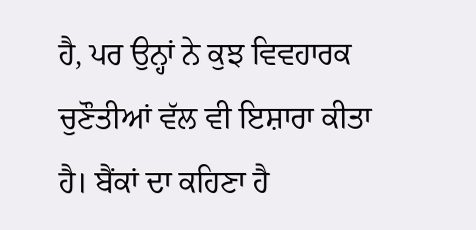ਹੈ, ਪਰ ਉਨ੍ਹਾਂ ਨੇ ਕੁਝ ਵਿਵਹਾਰਕ ਚੁਣੌਤੀਆਂ ਵੱਲ ਵੀ ਇਸ਼ਾਰਾ ਕੀਤਾ ਹੈ। ਬੈਂਕਾਂ ਦਾ ਕਹਿਣਾ ਹੈ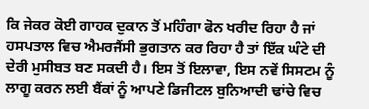ਕਿ ਜੇਕਰ ਕੋਈ ਗਾਹਕ ਦੁਕਾਨ ਤੋਂ ਮਹਿੰਗਾ ਫੋਨ ਖਰੀਦ ਰਿਹਾ ਹੈ ਜਾਂ ਹਸਪਤਾਲ ਵਿਚ ਐਮਰਜੈਂਸੀ ਭੁਗਤਾਨ ਕਰ ਰਿਹਾ ਹੈ ਤਾਂ ਇੱਕ ਘੰਟੇ ਦੀ ਦੇਰੀ ਮੁਸੀਬਤ ਬਣ ਸਕਦੀ ਹੈ। ਇਸ ਤੋਂ ਇਲਾਵਾ, ਇਸ ਨਵੇਂ ਸਿਸਟਮ ਨੂੰ ਲਾਗੂ ਕਰਨ ਲਈ ਬੈਂਕਾਂ ਨੂੰ ਆਪਣੇ ਡਿਜੀਟਲ ਬੁਨਿਆਦੀ ਢਾਂਚੇ ਵਿਚ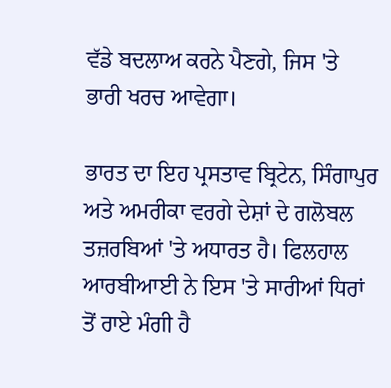ਵੱਡੇ ਬਦਲਾਅ ਕਰਨੇ ਪੈਣਗੇ, ਜਿਸ 'ਤੇ ਭਾਰੀ ਖਰਚ ਆਵੇਗਾ।

ਭਾਰਤ ਦਾ ਇਹ ਪ੍ਰਸਤਾਵ ਬ੍ਰਿਟੇਨ, ਸਿੰਗਾਪੁਰ ਅਤੇ ਅਮਰੀਕਾ ਵਰਗੇ ਦੇਸ਼ਾਂ ਦੇ ਗਲੋਬਲ ਤਜ਼ਰਬਿਆਂ 'ਤੇ ਅਧਾਰਤ ਹੈ। ਫਿਲਹਾਲ ਆਰਬੀਆਈ ਨੇ ਇਸ 'ਤੇ ਸਾਰੀਆਂ ਧਿਰਾਂ ਤੋਂ ਰਾਏ ਮੰਗੀ ਹੈ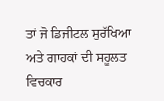ਤਾਂ ਜੋ ਡਿਜੀਟਲ ਸੁਰੱਖਿਆ ਅਤੇ ਗਾਹਕਾਂ ਦੀ ਸਹੂਲਤ ਵਿਚਕਾਰ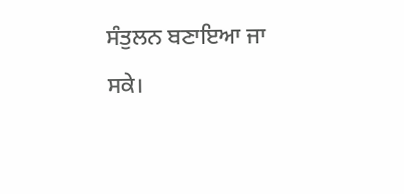ਸੰਤੁਲਨ ਬਣਾਇਆ ਜਾ ਸਕੇ।